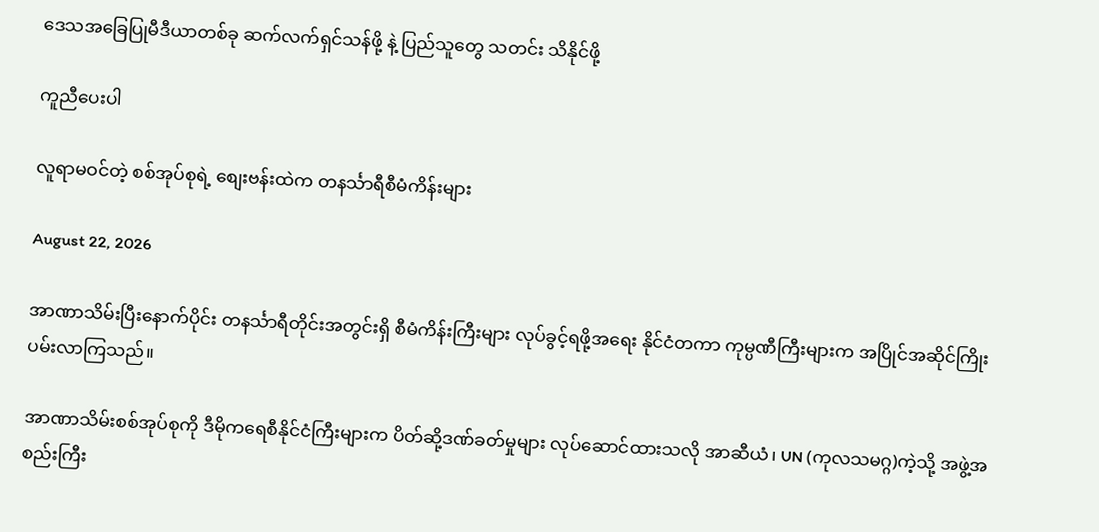ဒေသအခြေပြုမီဒီယာတစ်ခု ဆက်လက်ရှင်သန်ဖို့ နဲ့ ပြည်သူတွေ သတင်း သိနိုင်ဖို့

ကူညီပေးပါ

လူရာမဝင်တဲ့ စစ်အုပ်စုရဲ့ စျေးဗန်းထဲက တနင်္သာရီစီမံကိန်းများ

August 22, 2026

အာဏာသိမ်းပြီးနောက်ပိုင်း တနင်္သာရီတိုင်းအတွင်းရှိ စီမံကိန်းကြီးများ လုပ်ခွင့်ရဖို့အရေး နိုင်ငံတကာ ကုမ္ပဏီကြီးများက အပြိုင်အဆိုင်ကြိုးပမ်းလာကြသည်။

အာဏာသိမ်းစစ်အုပ်စုကို ဒီမိုကရေစီနိုင်ငံကြီးများက ပိတ်ဆို့ဒဏ်ခတ်မှုများ လုပ်ဆောင်ထားသလို အာဆီယံ၊ UN (ကုလသမဂ္ဂ)ကဲ့သို့ အဖွဲ့အစည်းကြီး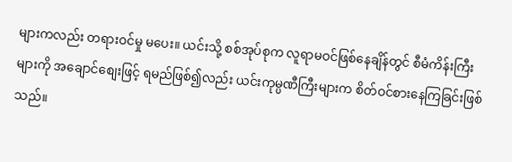များကလည်း တရားဝင်မှု မပေး။ ယင်းသို့ စစ်အုပ်စုက လူရာမဝင်ဖြစ်နေချိန်တွင် စီမံကိန်းကြီးများကို အချောင်စျေးဖြင့် ရမည်ဖြစ်၍လည်း ယင်းကုမ္ပဏီကြီးများက စိတ်ဝင်စားနေကြခြင်းဖြစ်သည်။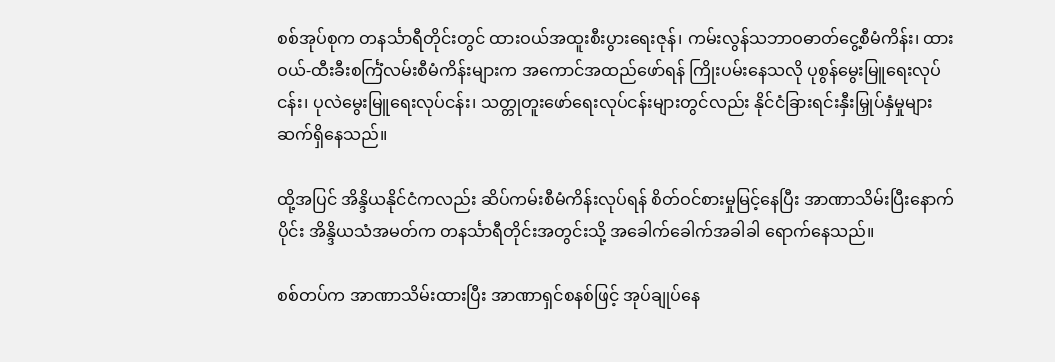စစ်အုပ်စုက တနင်္သာရီတိုင်းတွင် ထားဝယ်အထူးစီးပွားရေးဇုန်၊ ကမ်းလွန်သဘာဝဓာတ်ငွေ့စီမံကိန်း၊ ထားဝယ်-ထီးခီးစင်္ကြံလမ်းစီမံကိန်းများက အကောင်အထည်ဖော်ရန် ကြိုးပမ်းနေသလို ပုစွန်မွေးမြူရေးလုပ်ငန်း၊ ပုလဲမွေးမြူရေးလုပ်ငန်း၊ သတ္တုတူးဖော်ရေးလုပ်ငန်းများတွင်လည်း နိုင်ငံခြားရင်းနှီးမြှုပ်နှံမှုများ ဆက်ရှိနေသည်။

ထို့အပြင် အိန္ဒိယနိုင်ငံကလည်း ဆိပ်ကမ်းစီမံကိန်းလုပ်ရန် စိတ်ဝင်စားမှုမြင့်နေပြီး အာဏာသိမ်းပြီးနောက်ပိုင်း အိန္ဒိယသံအမတ်က တနင်္သာရီတိုင်းအတွင်းသို့ အခေါက်ခေါက်အခါခါ ရောက်နေသည်။

စစ်တပ်က အာဏာသိမ်းထားပြီး အာဏာရှင်စနစ်ဖြင့် အုပ်ချုပ်နေ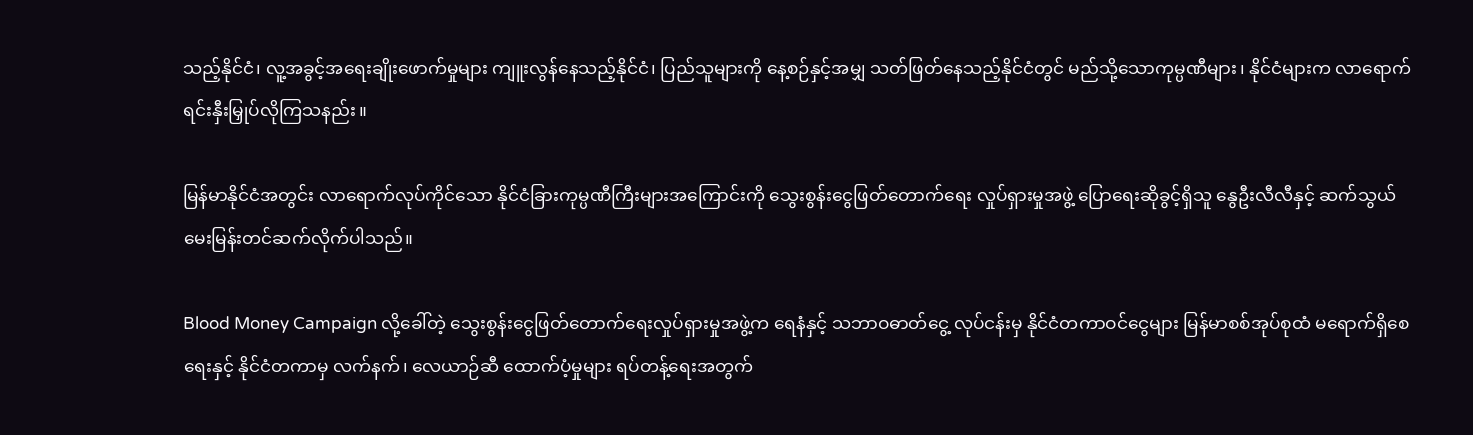သည့်နိုင်ငံ၊ လူ့အခွင့်အရေးချိုးဖောက်မှုများ ကျူးလွန်နေသည့်နိုင်ငံ၊ ပြည်သူများကို နေ့စဉ်နှင့်အမျှ သတ်ဖြတ်နေသည့်နိုင်ငံတွင် မည်သို့သောကုမ္ပဏီများ၊ နိုင်ငံများက လာရောက်ရင်းနှီးမြှုပ်လိုကြသနည်း။

မြန်မာနိုင်ငံအတွင်း လာရောက်လုပ်ကိုင်သော နိုင်ငံခြားကုမ္ပဏီကြီးများအကြောင်းကို သွေးစွန်းငွေဖြတ်တောက်ရေး လှုပ်ရှားမှုအဖွဲ့ ပြောရေးဆိုခွင့်ရှိသူ နွေဦးလီလီနှင့် ဆက်သွယ်မေးမြန်းတင်ဆက်လိုက်ပါသည်။

Blood Money Campaign လို့ခေါ်တဲ့ သွေးစွန်းငွေဖြတ်တောက်ရေးလှုပ်ရှားမှုအဖွဲ့က ရေနံနှင့် သဘာဝဓာတ်ငွေ့ လုပ်ငန်းမှ နိုင်ငံတကာဝင်ငွေများ မြန်မာစစ်အုပ်စုထံ မရောက်ရှိစေရေးနှင့် နိုင်ငံတကာမှ လက်နက်၊ လေယာဉ်ဆီ ထောက်ပံ့မှုများ ရပ်တန့်ရေးအတွက်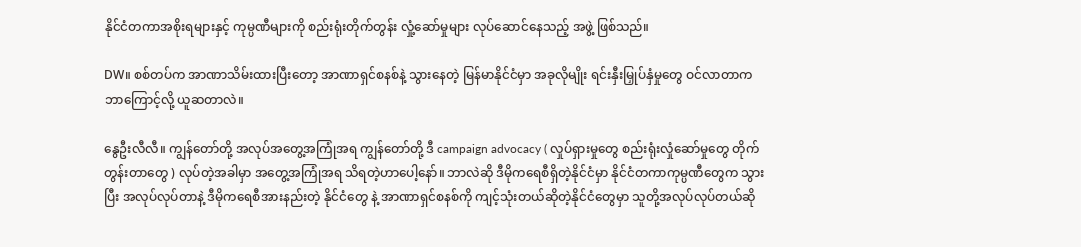နိုင်ငံတကာအစိုးရများနှင့် ကုမ္ပဏီများကို စည်းရုံးတိုက်တွန်း လှုံ့ဆော်မှုများ လုပ်ဆောင်နေသည့် အဖွဲ့ ဖြစ်သည်။

DW။ စစ်တပ်က အာဏာသိမ်းထားပြီးတော့ အာဏာရှင်စနစ်နဲ့ သွားနေတဲ့ မြန်မာနိုင်ငံမှာ အခုလိုမျိုး ရင်းနှီးမြှုပ်နှံမှုတွေ ဝင်လာတာက ဘာကြောင့်လို့ ယူဆတာလဲ။

နွေဦးလီလီ။ ကျွန်တော်တို့ အလုပ်အတွေ့အကြုံအရ ကျွန်တော်တို့ ဒီ campaign advocacy ( လှုပ်ရှားမှုတွေ စည်းရုံးလှုံဆော်မှုတွေ တိုက်တွန်းတာတွေ ) လုပ်တဲ့အခါမှာ အတွေ့အကြုံအရ သိရတဲ့ဟာပေါ့နော်။ ဘာလဲဆို ဒီမိုကရေစီရှိတဲ့နိုင်ငံမှာ နိုင်ငံတကာကုမ္ပဏီတွေက သွားပြီး အလုပ်လုပ်တာနဲ့ ဒီမိုကရေစီအားနည်းတဲ့ နိုင်ငံတွေ နဲ့ အာဏာရှင်စနစ်ကို ကျင့်သုံးတယ်ဆိုတဲ့နိုင်ငံတွေမှာ သူတို့အလုပ်လုပ်တယ်ဆို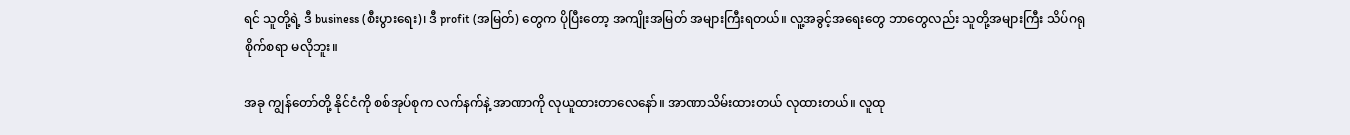ရင် သူတို့ရဲ့ ဒီ business (စီးပွားရေး)၊ ဒီ profit (အမြတ်) တွေက ပိုပြီးတော့ အကျိုးအမြတ် အများကြီးရတယ်။ လူ့အခွင့်အရေးတွေ ဘာတွေလည်း သူတို့အများကြီး သိပ်ဂရုစိုက်စရာ မလိုဘူး။

အခု ကျွန်တော်တို့ နိုင်ငံကို စစ်အုပ်စုက လက်နက်နဲ့ အာဏာကို လုယူထားတာလေနော်။ အာဏာသိမ်းထားတယ် လုထားတယ်။ လူထု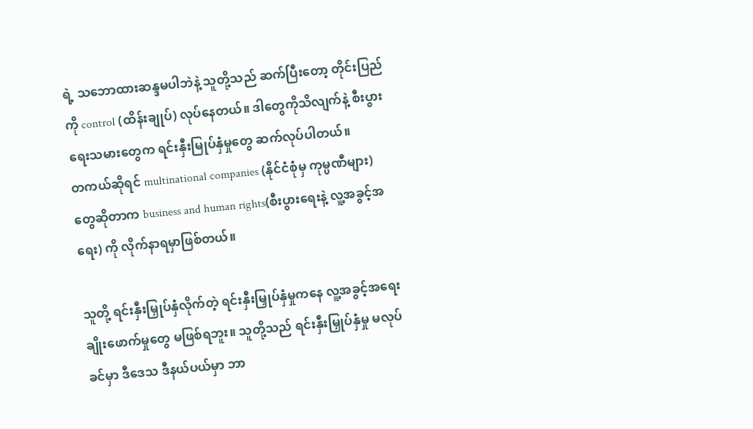ရဲ့ သဘောထားဆန္ဒမပါဘဲနဲ့ သူတို့သည် ဆက်ပြီးတော့ တိုင်းပြည်ကို control (ထိန်းချုပ်) လုပ်နေတယ်။ ဒါတွေကိုသိလျက်နဲ့ စီးပွားရေးသမားတွေက ရင်းနှီးမြုပ်နှံမှုတွေ ဆက်လုပ်ပါတယ်။
တကယ်ဆိုရင် multinational companies (နိုင်ငံစုံမှ ကုမ္ပဏီများ) တွေဆိုတာက business and human rights(စီးပွားရေးနဲ့ လူ့အခွင့်အရေး) ကို လိုက်နာရမှာဖြစ်တယ်။

သူတို့ ရင်းနှီးမြှုပ်နှံလိုက်တဲ့ ရင်းနှီးမြှုပ်နှံမှုကနေ လူ့အခွင့်အရေး ချိုးဖောက်မှုတွေ မဖြစ်ရဘူး။ သူတို့သည် ရင်းနှီးမြှုပ်နှံမှု မလုပ်ခင်မှာ ဒီဒေသ ဒီနယ်ပယ်မှာ ဘာ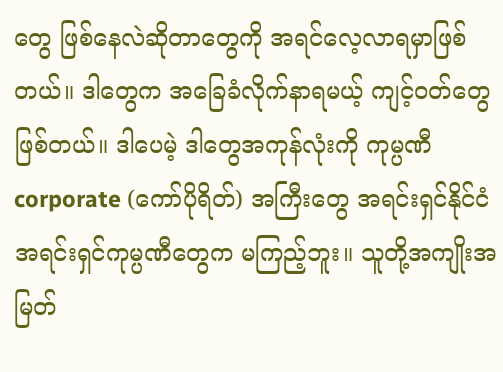တွေ ဖြစ်နေလဲဆိုတာတွေကို အရင်လေ့လာရမှာဖြစ်တယ်။ ဒါတွေက အခြေခံလိုက်နာရမယ့် ကျင့်ဝတ်တွေဖြစ်တယ်။ ဒါပေမဲ့ ဒါတွေအကုန်လုံးကို ကုမ္ပဏီ corporate (ကော်ပိုရိတ်) အကြီးတွေ အရင်းရှင်နိုင်ငံ အရင်းရှင်ကုမ္ပဏီတွေက မကြည့်ဘူး။ သူတို့အကျိုးအမြတ်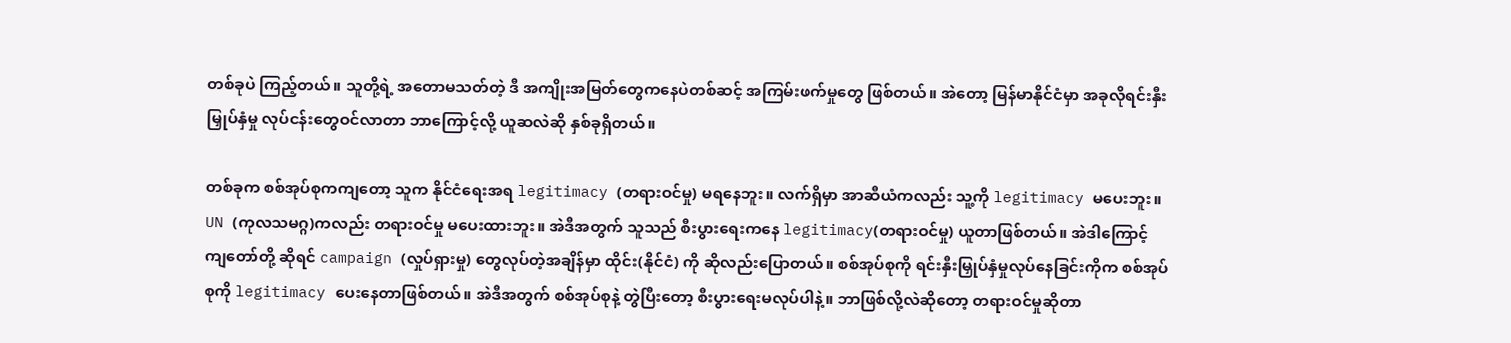တစ်ခုပဲ ကြည့်တယ်။ သူတို့ရဲ့ အတောမသတ်တဲ့ ဒီ အကျိုးအမြတ်တွေကနေပဲတစ်ဆင့် အကြမ်းဖက်မှုတွေ ဖြစ်တယ်။ အဲတော့ မြန်မာနိုင်ငံမှာ အခုလိုရင်းနှီးမြှုပ်နှံမှု လုပ်ငန်းတွေဝင်လာတာ ဘာကြောင့်လို့ ယူဆလဲဆို နှစ်ခုရှိတယ်။

တစ်ခုက စစ်အုပ်စုကကျတော့ သူက နိုင်ငံရေးအရ legitimacy (တရားဝင်မှု) မရနေဘူး။ လက်ရှိမှာ အာဆီယံကလည်း သူ့ကို legitimacy မပေးဘူး။ UN (ကုလသမဂ္ဂ)ကလည်း တရားဝင်မှု မပေးထားဘူး။ အဲဒီအတွက် သူသည် စီးပွားရေးကနေ legitimacy(တရားဝင်မှု) ယူတာဖြစ်တယ်။ အဲဒါကြောင့် ကျတော်တို့ ဆိုရင် campaign (လှုပ်ရှားမှု) တွေလုပ်တဲ့အချိန်မှာ ထိုင်း(နိုင်ငံ) ကို ဆိုလည်းပြောတယ်။ စစ်အုပ်စုကို ရင်းနှီးမြှုပ်နှံမှုလုပ်နေခြင်းကိုက စစ်အုပ်စုကို legitimacy ပေးနေတာဖြစ်တယ်။ အဲဒီအတွက် စစ်အုပ်စုနဲ့ တွဲပြီးတော့ စီးပွားရေးမလုပ်ပါနဲ့။ ဘာဖြစ်လို့လဲဆိုတော့ တရားဝင်မှုဆိုတာ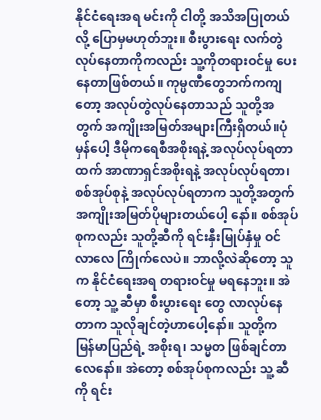နိုင်ငံရေးအရ မင်းကို ငါတို့ အသိအပြုတယ်လို့ ပြောမှမဟုတ်ဘူး။ စီးပွားရေး လက်တွဲလုပ်နေတာကိုကလည်း သူ့ကိုတရားဝင်မှု ပေးနေတာဖြစ်တယ်။ ကုမ္ပဏီတွေဘက်ကကျတော့ အလုပ်တွဲလုပ်နေတာသည် သူတို့အတွက် အကျိုးအမြတ်အများကြီးရှိတယ်။ပုံမှန်ပေါ့ ဒီမိုကရေစီအစိုးရနဲ့ အလုပ်လုပ်ရတာထက် အာဏာရှင်အစိုးရနဲ့ အလုပ်လုပ်ရတာ၊ စစ်အုပ်စုနဲ့ အလုပ်လုပ်ရတာက သူတို့အတွက် အကျိုးအမြတ်ပိုများတယ်ပေါ့ နော်။ စစ်အုပ်စုကလည်း သူတို့ဆီကို ရင်းနှီးမြုပ်နှံမှု ဝင်လာလေ ကြိုက်လေပဲ။ ဘာလို့လဲဆိုတော့ သူက နိုင်ငံရေးအရ တရားဝင်မှု မရနေဘူး။ အဲတော့ သူ့ ဆီမှာ စီးပွားရေး တွေ လာလုပ်နေတာက သူလိုချင်တဲ့ဟာပေါ့နော်။ သူတို့က မြန်မာပြည်ရဲ့ အစိုးရ၊ သမ္မတ ဖြစ်ချင်တာလေနော်။ အဲတော့ စစ်အုပ်စုကလည်း သူ့ ဆီကို ရင်း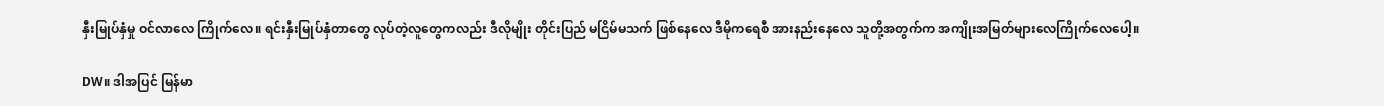နှီးမြုပ်နှံမှု ဝင်လာလေ ကြိုက်လေ။ ရင်းနှီးမြုပ်နှံတာတွေ လုပ်တဲ့လူတွေကလည်း ဒီလိုမျိုး တိုင်းပြည် မငြိမ်မသက် ဖြစ်နေလေ ဒီမိုကရေစီ အားနည်းနေလေ သူတို့အတွက်က အကျိုးအမြတ်များလေကြိုက်လေပေါ့။

DW။ ဒါအပြင် မြန်မာ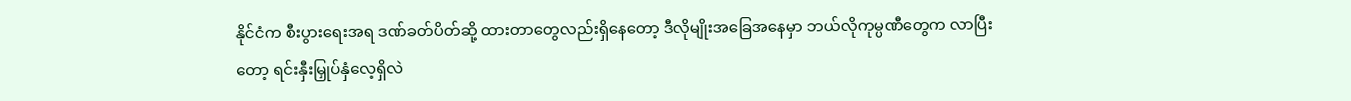နိုင်ငံက စီးပွားရေးအရ ဒဏ်ခတ်ပိတ်ဆို့ ထားတာတွေလည်းရှိနေတော့ ဒီလိုမျိုးအခြေအနေမှာ ဘယ်လိုကုမ္ပဏီတွေက လာပြီးတော့ ရင်းနှီးမြှုပ်နှံလေ့ရှိလဲ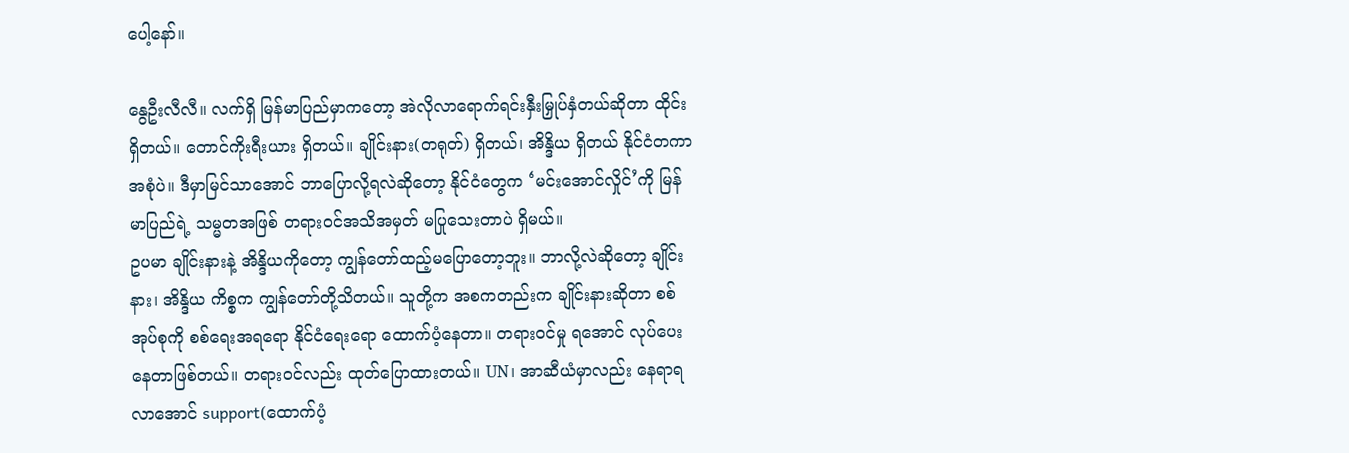ပေါ့နော်။

နွေဦးလီလီ။ လက်ရှိ မြန်မာပြည်မှာကတော့ အဲလိုလာရောက်ရင်းနှီးမြှုပ်နှံတယ်ဆိုတာ ထိုင်းရှိတယ်။ တောင်ကိုးရီးယား ရှိတယ်။ ချိုင်းနား(တရုတ်) ရှိတယ်၊ အိန္ဒိယ ရှိတယ် နိုင်ငံတကာအစုံပဲ။ ဒီမှာမြင်သာအောင် ဘာပြောလို့ရလဲဆိုတော့ နိုင်ငံတွေက ‘မင်းအောင်လှိုင်’ကို မြန်မာပြည်ရဲ့ သမ္မတအဖြစ် တရားဝင်အသိအမှတ် မပြုသေးတာပဲ ရှိမယ်။
ဥပမာ ချိုင်းနားနဲ့ အိန္ဒိယကိုတော့ ကျွန်တော်ထည့်မပြောတော့ဘူး။ ဘာလို့လဲဆိုတော့ ချိုင်းနား၊ အိန္ဒိယ ကိစ္စက ကျွန်တော်တို့သိတယ်။ သူတို့က အစကတည်းက ချိုင်းနားဆိုတာ စစ်အုပ်စုကို စစ်ရေးအရရော နိုင်ငံရေးရော ထောက်ပံ့နေတာ။ တရားဝင်မှု ရအောင် လုပ်ပေးနေတာဖြစ်တယ်။ တရားဝင်လည်း ထုတ်ပြောထားတယ်။ UN၊ အာဆီယံမှာလည်း နေရာရလာအောင် support(ထောက်ပံ့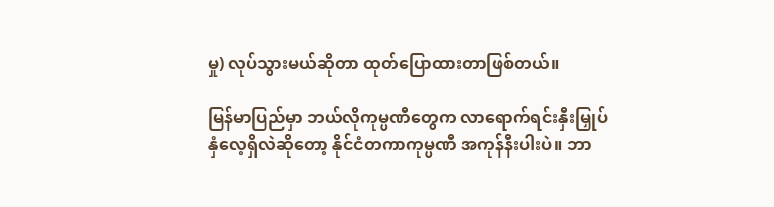မှု) လုပ်သွားမယ်ဆိုတာ ထုတ်ပြောထားတာဖြစ်တယ်။

မြန်မာပြည်မှာ ဘယ်လိုကုမ္ပဏီတွေက လာရောက်ရင်းနှီးမြှုပ်နှံလေ့ရှိလဲဆိုတော့ နိုင်ငံတကာကုမ္ပဏီ အကုန်နီးပါးပဲ။ ဘာ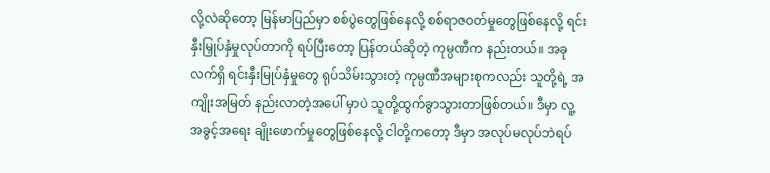လို့လဲဆိုတော့ မြန်မာပြည်မှာ စစ်ပွဲတွေဖြစ်နေလို့ စစ်ရာဇဝတ်မှုတွေဖြစ်နေလို့ ရင်းနှီးမြှုပ်နှံမှုလုပ်တာကို ရပ်ပြီးတော့ ပြန်တယ်ဆိုတဲ့ ကုမ္ပဏီက နည်းတယ်။ အခုလက်ရှိ ရင်းနှီးမြုပ်နှံမှုတွေ ရုပ်သိမ်းသွားတဲ့ ကုမ္ပဏီအများစုကလည်း သူတို့ရဲ့ အကျိုးအမြတ် နည်းလာတဲ့အပေါ် မှာပဲ သူတို့ထွက်ခွာသွားတာဖြစ်တယ်။ ဒီမှာ လူ့အခွင့်အရေး ချိုးဖောက်မှုတွေဖြစ်နေလို့ ငါတို့ကတော့ ဒီမှာ အလုပ်မလုပ်ဘဲရပ်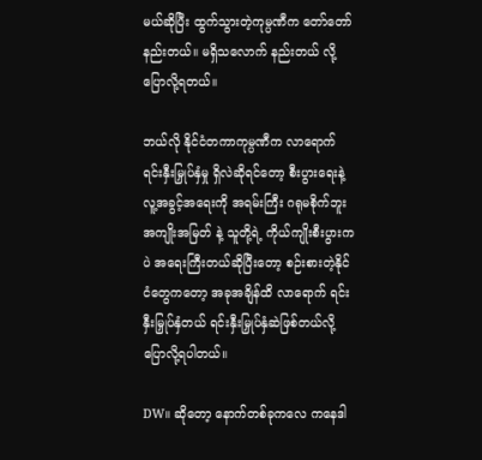မယ်ဆိုပြီး ထွက်သွားတဲ့ကုမ္ပဏီက တော်တော်နည်းတယ်။ မရှိသလောက် နည်းတယ် လို့ ပြောလို့ရတယ်။

ဘယ်လို နိုင်ငံတကာကုမ္ပဏီက လာရောက်ရင်းနှီးမြှုပ်နှံမှု ရှိလဲဆိုရင်တော့ စီးပွားရေးနဲ့ လူ့အခွင့်အရေးကို အရမ်းကြီး ဂရုမစိုက်ဘူး အကျိုးအမြတ် နဲ့ သူတို့ရဲ့ ကိုယ်ကျိုးစီးပွားကပဲ အရေးကြီးတယ်ဆိုပြီးတော့ စဉ်းစားတဲ့နိုင်ငံတွေကတော့ အခုအချိန်ထိ လာရောက် ရင်းနှီးမြှုပ်နှံတယ် ရင်းနှီးမြှုပ်နှံဆဲဖြစ်တယ်လို့ ပြောလို့ရပါတယ်။

DW။ ဆိုတော့ နောက်တစ်ခုကလေ ကနေဒါ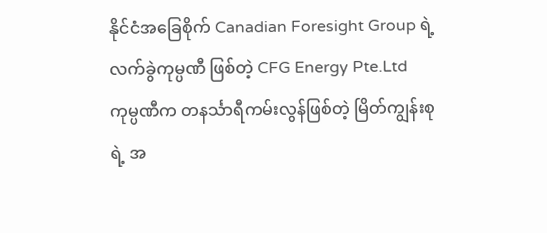နိုင်ငံအခြေစိုက် Canadian Foresight Group ရဲ့ လက်ခွဲကုမ္ပဏီ ဖြစ်တဲ့ CFG Energy Pte.Ltd ကုမ္ပဏီက တနင်္သာရီကမ်းလွန်ဖြစ်တဲ့ မြိတ်ကျွန်းစုရဲ့ အ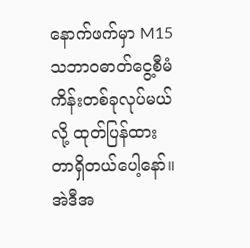နောက်ဖက်မှာ M15 သဘာဝဓာတ်ငွေ့စီမံကိန်းတစ်ခုလုပ်မယ်လို့ ထုတ်ပြန်ထားတာရှိတယ်ပေါ့နော်။အဲဒီအ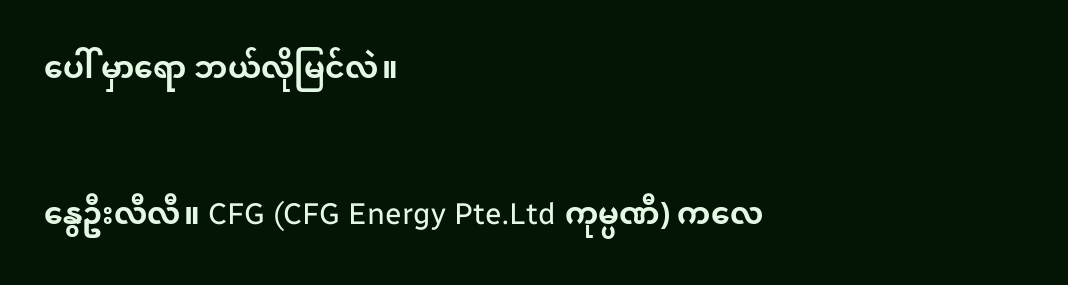ပေါ် မှာရော ဘယ်လိုမြင်လဲ။

နွေဦးလီလီ။ CFG (CFG Energy Pte.Ltd ကုမ္ပဏီ) ကလေ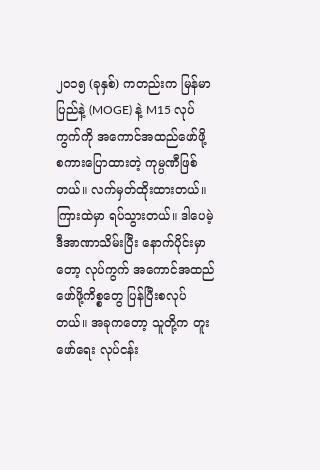၂၀၁၅ (ခုနှစ်) ကတည်းက မြန်မာပြည်နဲ့ (MOGE) နဲ့ M15 လုပ်ကွက်ကို အကောင်အထည်ဖော်ဖို့ စကားပြောထားတဲ့ ကုမ္ပဏီဖြစ်တယ်။ လက်မှတ်ထိုးထားတယ်။ ကြားထဲမှာ ရပ်သွားတယ်။ ဒါပေမဲ့ ဒီအာဏာသိမ်းပြီး နောက်ပိုင်းမှာတော့ လုပ်ကွက် အကောင်အထည်ဖော်ဖို့ကိစ္စတွေ ပြန်ပြီးစလုပ်တယ်။ အခုကတော့ သူတို့က တူးဖော်ရေး လုပ်ငန်း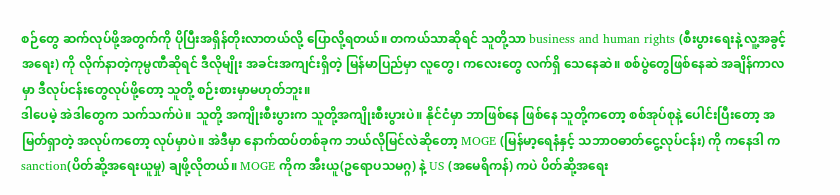စဉ်တွေ ဆက်လုပ်ဖို့အတွက်ကို ပိုပြီးအရှိန်တိုးလာတယ်လို့ ပြောလို့ရတယ်။ တကယ်သာဆိုရင် သူတို့သာ business and human rights (စီးပွားရေးနဲ့ လူ့အခွင့်အရေး) ကို လိုက်နာတဲ့ကုမ္ပဏီဆိုရင် ဒီလိုမျိုး အခင်းအကျင်းရှိတဲ့ မြန်မာပြည်မှာ လူတွေ၊ ကလေးတွေ လက်ရှိ သေနေဆဲ။ စစ်ပွဲတွေဖြစ်နေဆဲ အချိန်ကာလမှာ ဒီလုပ်ငန်းတွေလုပ်ဖို့တော့ သူတို့ စဉ်းစားမှာမဟုတ်ဘူး။
ဒါပေမဲ့ အဲဒါတွေက သက်သက်ပဲ။ သူတို့ အကျိုးစီးပွားက သူတို့အကျိုးစီးပွားပဲ။ နိုင်ငံမှာ ဘာဖြစ်နေ ဖြစ်နေ သူတို့ကတော့ စစ်အုပ်စုနဲ့ ပေါင်းပြီးတော့ အမြတ်ရှာတဲ့ အလုပ်ကတော့ လုပ်မှာပဲ။ အဲဒီမှာ နောက်ထပ်တစ်ခုက ဘယ်လိုမြင်လဲဆိုတော့ MOGE (မြန်မာ့ရေနံနှင့် သဘာဝဓာတ်ငွေ့လုပ်ငန်း) ကို ကနေဒါ က sanction(ပိတ်ဆို့အရေးယူမှု) ချဖို့လိုတယ်။ MOGE ကိုက အီးယူ(ဥရောပသမဂ္ဂ) နဲ့ US (အမေရိကန်) ကပဲ ပိတ်ဆို့အရေး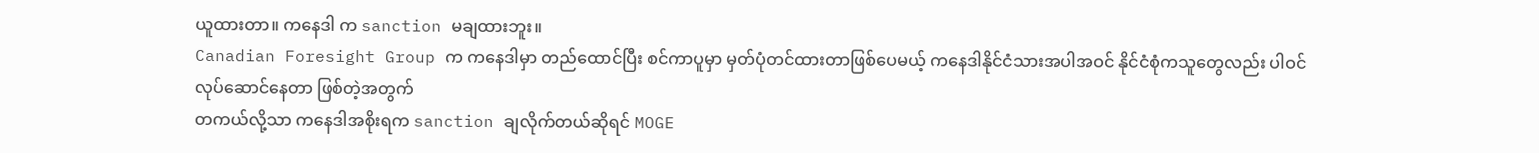ယူထားတာ။ ကနေဒါ က sanction မချထားဘူး။
Canadian Foresight Group က ကနေဒါမှာ တည်ထောင်ပြီး စင်ကာပူမှာ မှတ်ပုံတင်ထားတာဖြစ်ပေမယ့် ကနေဒါနိုင်ငံသားအပါအဝင် နိုင်ငံစုံကသူတွေလည်း ပါဝင်လုပ်ဆောင်နေတာ ဖြစ်တဲ့အတွက်
တကယ်လို့သာ ကနေဒါအစိုးရက sanction ချလိုက်တယ်ဆိုရင် MOGE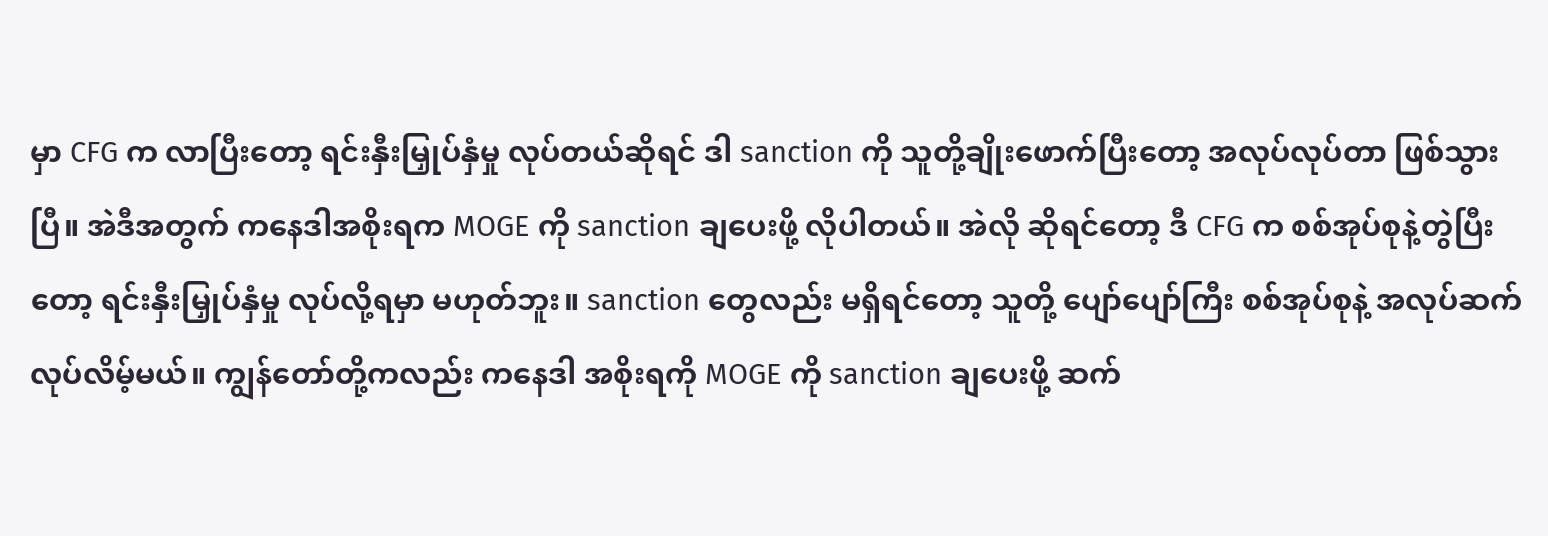မှာ CFG က လာပြီးတော့ ရင်းနှီးမြှုပ်နှံမှု လုပ်တယ်ဆိုရင် ဒါ sanction ကို သူတို့ချိုးဖောက်ပြီးတော့ အလုပ်လုပ်တာ ဖြစ်သွားပြီ။ အဲဒီအတွက် ကနေဒါအစိုးရက MOGE ကို sanction ချပေးဖို့ လိုပါတယ်။ အဲလို ဆိုရင်တော့ ဒီ CFG က စစ်အုပ်စုနဲ့တွဲပြီးတော့ ရင်းနှီးမြှုပ်နှံမှု လုပ်လို့ရမှာ မဟုတ်ဘူး။ sanction တွေလည်း မရှိရင်တော့ သူတို့ ပျော်ပျော်ကြီး စစ်အုပ်စုနဲ့ အလုပ်ဆက်လုပ်လိမ့်မယ်။ ကျွန်တော်တို့ကလည်း ကနေဒါ အစိုးရကို MOGE ကို sanction ချပေးဖို့ ဆက်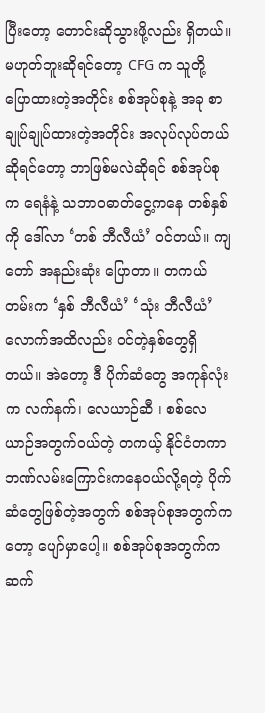ပြီးတော့ တောင်းဆိုသွားဖို့လည်း ရှိတယ်။ မဟုတ်ဘူးဆိုရင်တော့ CFG က သူတို့ ပြောထားတဲ့အတိုင်း စစ်အုပ်စုနဲ့ အခု စာချုပ်ချုပ်ထားတဲ့အတိုင်း အလုပ်လုပ်တယ်ဆိုရင်တော့ ဘာဖြစ်မလဲဆိုရင် စစ်အုပ်စုက ရေနံနဲ့ သဘာဝဓာတ်ငွေ့ကနေ တစ်နှစ်ကို ဒေါ်လာ ‘တစ် ဘီလီယံ’ ဝင်တယ်။ ကျတော် အနည်းဆုံး ပြောတာ။ တကယ်တမ်းက ‘နှစ် ဘီလီယံ’ ‘သုံး ဘီလီယံ’ လောက်အထိလည်း ဝင်တဲ့နှစ်တွေရှိတယ်။ အဲတော့ ဒီ ပိုက်ဆံတွေ အကုန်လုံးက လက်နက်၊ လေယာဉ်ဆီ ၊ စစ်လေယာဉ်အတွက်ဝယ်တဲ့ တကယ့် နိုင်ငံတကာ ဘဏ်လမ်းကြောင်းကနေဝယ်လို့ရတဲ့ ပိုက်ဆံတွေဖြစ်တဲ့အတွက် စစ်အုပ်စုအတွက်ကတော့ ပျော်မှာပေါ့။ စစ်အုပ်စုအတွက်က ဆက်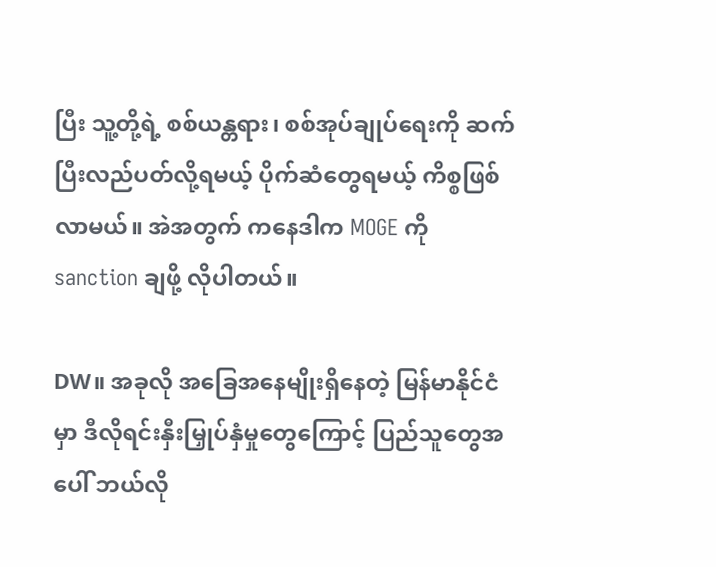ပြီး သူ့တို့ရဲ့ စစ်ယန္တရား၊ စစ်အုပ်ချုပ်ရေးကို ဆက်ပြီးလည်ပတ်လို့ရမယ့် ပိုက်ဆံတွေရမယ့် ကိစ္စဖြစ်လာမယ်။ အဲအတွက် ကနေဒါက MOGE ကို sanction ချဖို့ လိုပါတယ်။

DW။ အခုလို အခြေအနေမျိုးရှိနေတဲ့ မြန်မာနိုင်ငံမှာ ဒီလိုရင်းနှီးမြှုပ်နှံမှုတွေကြောင့် ပြည်သူတွေအပေါ် ဘယ်လို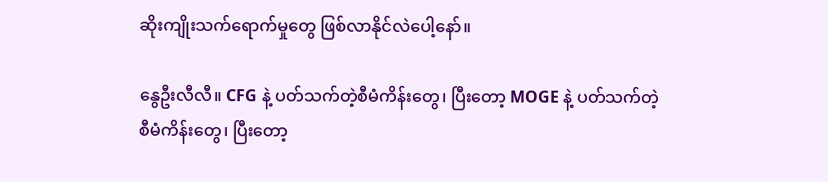ဆိုးကျိုးသက်ရောက်မှုတွေ ဖြစ်လာနိုင်လဲပေါ့နော်။

နွေဦးလီလီ။ CFG နဲ့ ပတ်သက်တဲ့စီမံကိန်းတွေ၊ ပြီးတော့ MOGE နဲ့ ပတ်သက်တဲ့ စီမံကိန်းတွေ၊ ပြီးတော့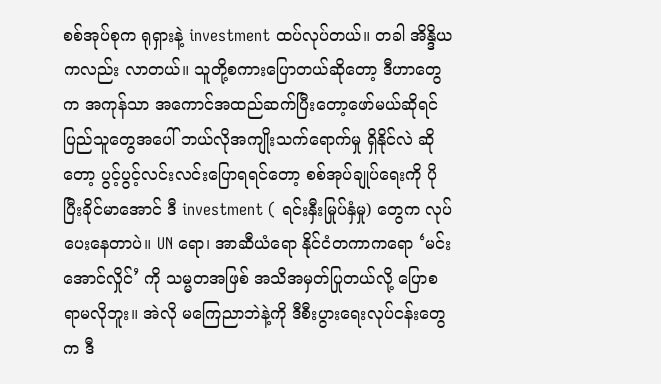စစ်အုပ်စုက ရုရှားနဲ့ investment ထပ်လုပ်တယ်။ တခါ အိန္ဒိယကလည်း လာတယ်။ သူတို့စကားပြောတယ်ဆိုတော့ ဒီဟာတွေက အကုန်သာ အကောင်အထည်ဆက်ပြီးတော့ဖော်မယ်ဆိုရင် ပြည်သူတွေအပေါ် ဘယ်လိုအကျိုးသက်ရောက်မှု ရှိနိုင်လဲ ဆိုတော့ ပွင့်ပွင့်လင်းလင်းပြောရရင်တော့ စစ်အုပ်ချုပ်ရေးကို ပိုပြီးခိုင်မာအောင် ဒီ investment ( ရင်းနှီးမြုပ်နှံမှု) တွေက လုပ်ပေးနေတာပဲ။ UN ရော၊ အာဆီယံရော နိုင်ငံတကာကရော ‘မင်းအောင်လှိုင်’ ကို သမ္မတအဖြစ် အသိအမှတ်ပြုတယ်လို့ ပြောစရာမလိုဘူး။ အဲလို မကြေညာဘဲနဲ့ကို ဒီစီးပွားရေးလုပ်ငန်းတွေက ဒီ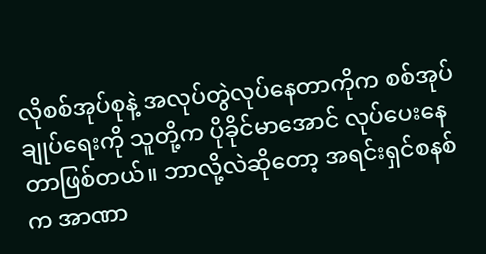လိုစစ်အုပ်စုနဲ့ အလုပ်တွဲလုပ်နေတာကိုက စစ်အုပ်ချုပ်ရေးကို သူတို့က ပိုခိုင်မာအောင် လုပ်ပေးနေတာဖြစ်တယ်။ ဘာလို့လဲဆိုတော့ အရင်းရှင်စနစ်က အာဏာ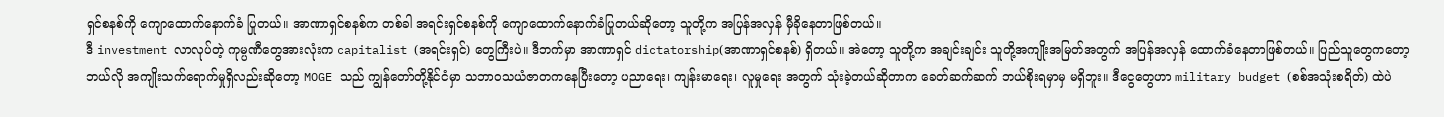ရှင်စနစ်ကို ကျောထောက်နောက်ခံ ပြုတယ်။ အာဏာရှင်စနစ်က တစ်ခါ အရင်းရှင်စနစ်ကို ကျောထောက်နောက်ခံပြုတယ်ဆိုတော့ သူတို့က အပြန်အလှန် မှီခိုနေတာဖြစ်တယ်။
ဒီ investment လာလုပ်တဲ့ ကုမ္ပဏီတွေအားလုံးက capitalist (အရင်းရှင်) တွေကြီးပဲ။ ဒီဘက်မှာ အာဏာရှင် dictatorship(အာဏာရှင်စနစ်) ရှိတယ်။ အဲတော့ သူတို့က အချင်းချင်း သူတို့အကျိုးအမြတ်အတွက် အပြန်အလှန် ထောက်ခံနေတာဖြစ်တယ်။ ပြည်သူတွေကတော့ ဘယ်လို အကျိုးသက်ရောက်မှုရှိလည်းဆိုတော့ MOGE သည် ကျွန်တော်တို့နိုင်ငံမှာ သဘာဝသယံဇာတကနေပြီးတော့ ပညာရေး၊ ကျန်းမာရေး၊ လူမှုရေး အတွက် သုံးခဲ့တယ်ဆိုတာက ခေတ်ဆက်ဆက် ဘယ်စိုးရမှာမှ မရှိဘူး။ ဒီငွေတွေဟာ military budget (စစ်အသုံးစရိတ်) ထဲပဲ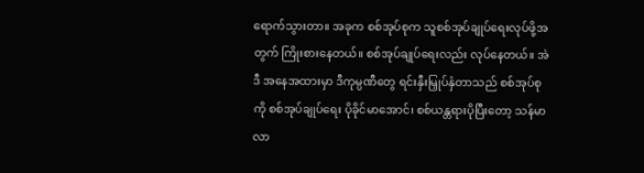ရောက်သွားတာ။ အခုက စစ်အုပ်စုက သူစစ်အုပ်ချုပ်ရေးလုပ်ဖို့အတွက် ကြိုးစားနေတယ်။ စစ်အုပ်ချုပ်ရေးလည်း လုပ်နေတယ်။ အဲဒီ အနေအထားမှာ ဒီကုမ္ပဏီတွေ ရင်းနှီးမြှုပ်နှံတာသည် စစ်အုပ်စုကို စစ်အုပ်ချုပ်ရေး ပိုခိုင်မာအောင်၊ စစ်ယန္တရားပိုပြီးတော့ သန်မာလာ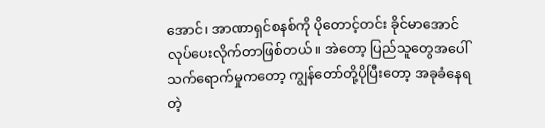အောင်၊ အာဏာရှင်စနစ်ကို ပိုတောင့်တင်း ခိုင်မာအောင် လုပ်ပေးလိုက်တာဖြစ်တယ်။ အဲတော့ ပြည်သူတွေအပေါ် သက်ရောက်မှုကတော့ ကျွန်တော်တို့ပိုပြီးတော့ အခုခံနေရတဲ့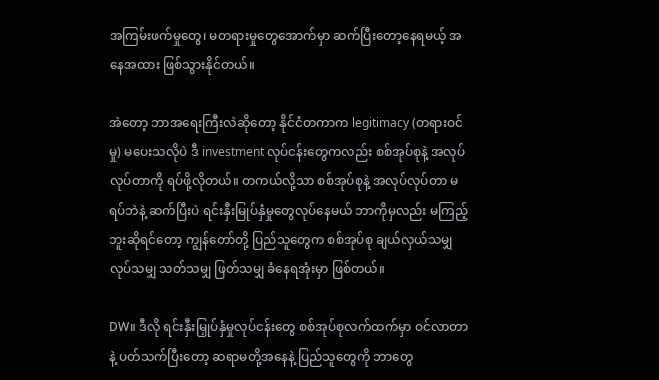အကြမ်းဖက်မှုတွေ၊ မတရားမှုတွေအောက်မှာ ဆက်ပြီးတော့နေရမယ့် အနေအထား ဖြစ်သွားနိုင်တယ်။

အဲတော့ ဘာအရေးကြီးလဲဆိုတော့ နိုင်ငံတကာက legitimacy (တရားဝင်မှု) မပေးသလိုပဲ ဒီ investment လုပ်ငန်းတွေကလည်း စစ်အုပ်စုနဲ့ အလုပ်လုပ်တာကို ရပ်ဖို့လိုတယ်။ တကယ်လို့သာ စစ်အုပ်စုနဲ့ အလုပ်လုပ်တာ မရပ်ဘဲနဲ့ ဆက်ပြီးပဲ ရင်းနှီးမြုပ်နှံမှုတွေလုပ်နေမယ် ဘာကိုမှလည်း မကြည့်ဘူးဆိုရင်တော့ ကျွန်တော်တို့ ပြည်သူတွေက စစ်အုပ်စု ချယ်လှယ်သမျှ လုပ်သမျှ သတ်သမျှ ဖြတ်သမျှ ခံနေရအုံးမှာ ဖြစ်တယ်။

DW။ ဒီလို ရင်းနှီးမြှုပ်နှံမှုလုပ်ငန်းတွေ စစ်အုပ်စုလက်ထက်မှာ ဝင်လာတာနဲ့ ပတ်သက်ပြီးတော့ ဆရာမတို့အနေနဲ့ ပြည်သူတွေကို ဘာတွေ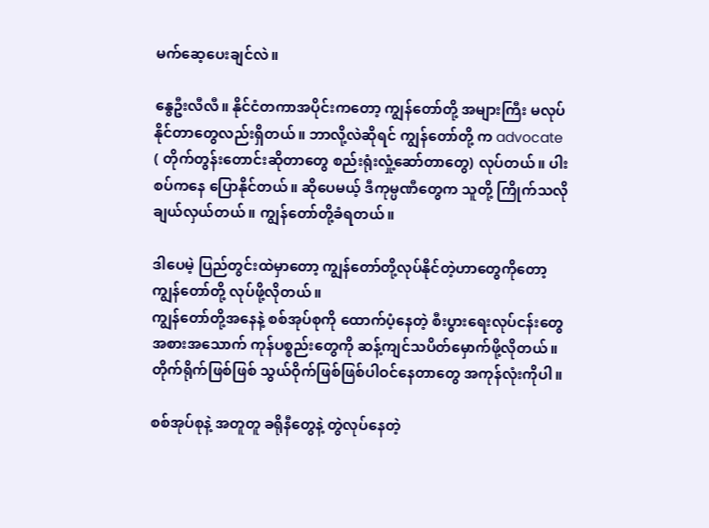မက်ဆေ့ပေးချင်လဲ။

နွေဦးလီလီ။ နိုင်ငံတကာအပိုင်းကတော့ ကျွန်တော်တို့ အများကြီး မလုပ်နိုင်တာတွေလည်းရှိတယ်။ ဘာလို့လဲဆိုရင် ကျွန်တော်တို့ က advocate ( တိုက်တွန်းတောင်းဆိုတာတွေ စည်းရုံးလှုံ့ဆော်တာတွေ) လုပ်တယ်။ ပါးစပ်ကနေ ပြောနိုင်တယ်။ ဆိုပေမယ့် ဒီကုမ္ပဏီတွေက သူတို့ ကြိုက်သလို ချယ်လှယ်တယ်။ ကျွန်တော်တို့ခံရတယ်။

ဒါပေမဲ့ ပြည်တွင်းထဲမှာတော့ ကျွန်တော်တို့လုပ်နိုင်တဲ့ဟာတွေကိုတော့ ကျွန်တော်တို့ လုပ်ဖို့လိုတယ်။
ကျွန်တော်တို့အနေနဲ့ စစ်အုပ်စုကို ထောက်ပံ့နေတဲ့ စီးပွားရေးလုပ်ငန်းတွေ အစားအသောက် ကုန်ပစ္စည်းတွေကို ဆန့်ကျင်သပိတ်မှောက်ဖို့လိုတယ်။ တိုက်ရိုက်ဖြစ်ဖြစ် သွယ်ဝိုက်ဖြစ်ဖြစ်ပါဝင်နေတာတွေ အကုန်လုံးကိုပါ။

စစ်အုပ်စုနဲ့ အတူတူ ခရိုနီတွေနဲ့ တွဲလုပ်နေတဲ့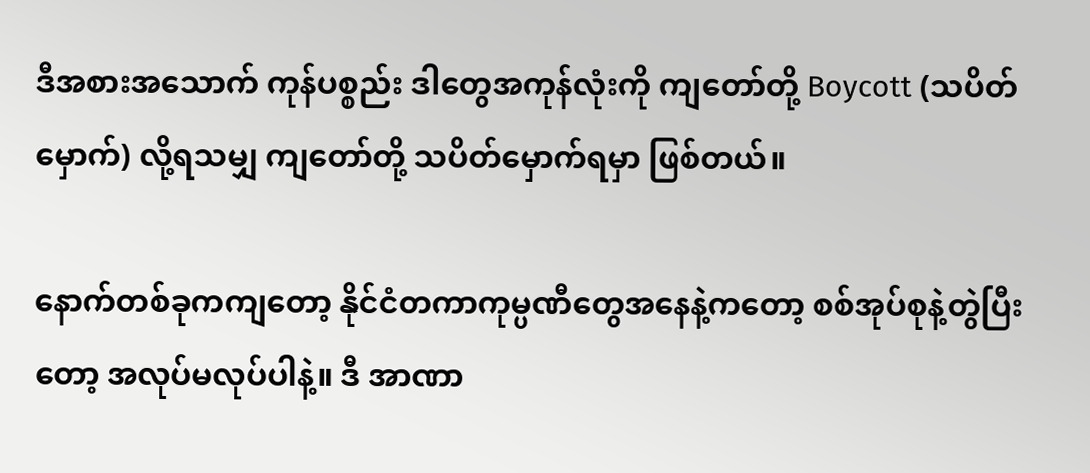ဒီအစားအသောက် ကုန်ပစ္စည်း ဒါတွေအကုန်လုံးကို ကျတော်တို့ Boycott (သပိတ်မှောက်) လို့ရသမျှ ကျတော်တို့ သပိတ်မှောက်ရမှာ ဖြစ်တယ်။

နောက်တစ်ခုကကျတော့ နိုင်ငံတကာကုမ္ပဏီတွေအနေနဲ့ကတော့ စစ်အုပ်စုနဲ့တွဲပြီးတော့ အလုပ်မလုပ်ပါနဲ့။ ဒီ အာဏာ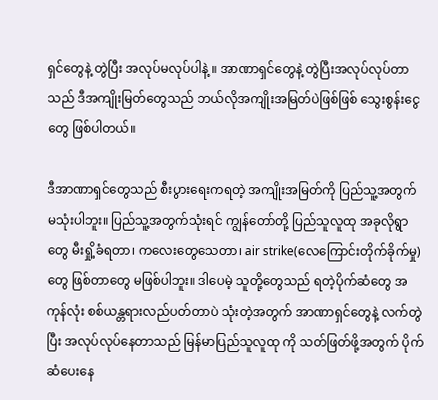ရှင်တွေနဲ့ တွဲပြီး အလုပ်မလုပ်ပါနဲ့ ။ အာဏာရှင်တွေနဲ့ တွဲပြီးအလုပ်လုပ်တာသည် ဒီအကျိုးမြတ်တွေသည် ဘယ်လိုအကျိုးအမြတ်ပဲဖြစ်ဖြစ် သွေးစွန်းငွေတွေ ဖြစ်ပါတယ်။

ဒီအာဏာရှင်တွေသည် စီးပွားရေးကရတဲ့ အကျိုးအမြတ်ကို ပြည်သူ့အတွက် မသုံးပါဘူး။ ပြည်သူ့အတွက်သုံးရင် ကျွန်တော်တို့ ပြည်သူလူထု အခုလိုရွာတွေ မီးရှို့ခံရတာ၊ ကလေးတွေသေတာ၊ air strike(လေကြောင်းတိုက်ခိုက်မှု) တွေ ဖြစ်တာတွေ မဖြစ်ပါဘူး။ ဒါပေမဲ့ သူတို့တွေသည် ရတဲ့ပိုက်ဆံတွေ အကုန်လုံး စစ်ယန္တရားလည်ပတ်တာပဲ သုံးတဲ့အတွက် အာဏာရှင်တွေနဲ့ လက်တွဲပြီး အလုပ်လုပ်နေတာသည် မြန်မာပြည်သူလူထု ကို သတ်ဖြတ်ဖို့အတွက် ပိုက်ဆံပေးနေ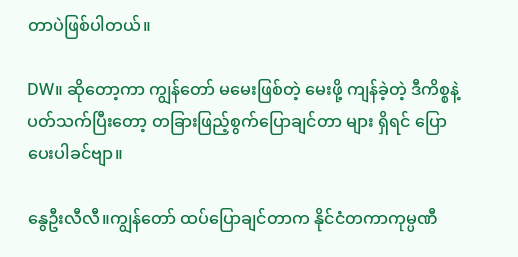တာပဲဖြစ်ပါတယ်။

DW။ ဆိုတော့ကာ ကျွန်တော် မမေးဖြစ်တဲ့ မေးဖို့ ကျန်ခဲ့တဲ့ ဒီကိစ္စနဲ့ ပတ်သက်ပြီးတော့ တခြားဖြည့်စွက်ပြောချင်တာ များ ရှိရင် ပြောပေးပါခင်ဗျာ။

နွေဦးလီလီ။ကျွန်တော် ထပ်ပြောချင်တာက နိုင်ငံတကာကုမ္ပဏီ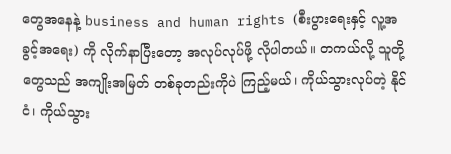တွေအနေနဲ့ business and human rights (စီးပွားရေးနှင့် လူ့အခွင့်အရေး) ကို လိုက်နာပြီးတော့ အလုပ်လုပ်ဖို့ လိုပါတယ်။ တကယ်လို့ သူတို့တွေသည် အကျိုးအမြတ် တစ်ခုတည်းကိုပဲ ကြည့်မယ်၊ ကိုယ်သွားလုပ်တဲ့ နိုင်ငံ၊ ကိုယ်သွား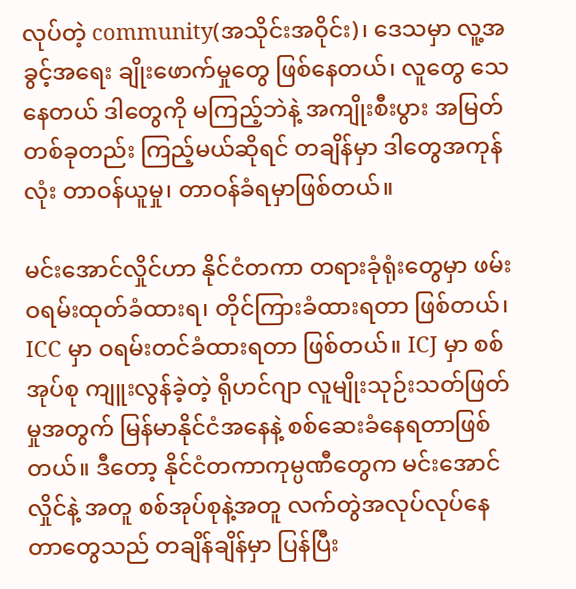လုပ်တဲ့ community(အသိုင်းအဝိုင်း)၊ ဒေသမှာ လူ့အခွင့်အရေး ချိုးဖောက်မှုတွေ ဖြစ်နေတယ်၊ လူတွေ သေနေတယ် ဒါတွေကို မကြည့်ဘဲနဲ့ အကျိုးစီးပွား အမြတ်တစ်ခုတည်း ကြည့်မယ်ဆိုရင် တချိန်မှာ ဒါတွေအကုန်လုံး တာဝန်ယူမှု၊ တာဝန်ခံရမှာဖြစ်တယ်။

မင်းအောင်လှိုင်ဟာ နိုင်ငံတကာ တရားခုံရုံးတွေမှာ ဖမ်းဝရမ်းထုတ်ခံထားရ၊ တိုင်ကြားခံထားရတာ ဖြစ်တယ်၊ ICC မှာ ဝရမ်းတင်ခံထားရတာ ဖြစ်တယ်။ ICJ မှာ စစ်အုပ်စု ကျူးလွန်ခဲ့တဲ့ ရိုဟင်ဂျာ လူမျိုးသုဉ်းသတ်ဖြတ်မှုအတွက် မြန်မာနိုင်ငံအနေနဲ့ စစ်ဆေးခံနေရတာဖြစ်တယ်။ ဒီတော့ နိုင်ငံတကာကုမ္ပဏီတွေက မင်းအောင်လှိုင်နဲ့ အတူ စစ်အုပ်စုနဲ့အတူ လက်တွဲအလုပ်လုပ်နေတာတွေသည် တချိန်ချိန်မှာ ပြန်ပြီး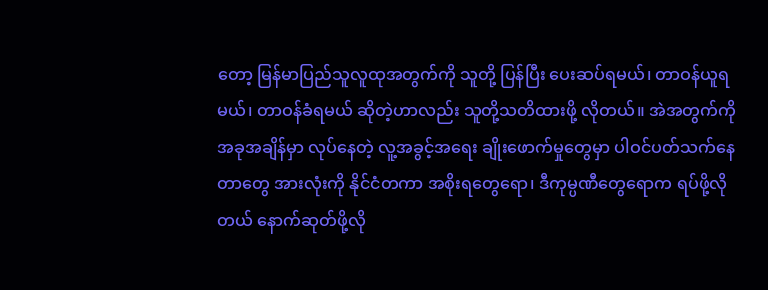တော့ မြန်မာပြည်သူလူထုအတွက်ကို သူတို့ ပြန်ပြီး ပေးဆပ်ရမယ်၊ တာဝန်ယူရမယ်၊ တာဝန်ခံရမယ် ဆိုတဲ့ဟာလည်း သူတို့သတိထားဖို့ လိုတယ်။ အဲအတွက်ကို အခုအချိန်မှာ လုပ်နေတဲ့ လူ့အခွင့်အရေး ချိုးဖောက်မှုတွေမှာ ပါဝင်ပတ်သက်နေတာတွေ အားလုံးကို နိုင်ငံတကာ အစိုးရတွေရော၊ ဒီကုမ္ပဏီတွေရောက ရပ်ဖို့လိုတယ် နောက်ဆုတ်ဖို့လို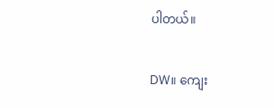ပါတယ်။

DW။ ကျေး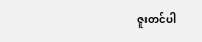ဇူးတင်ပါ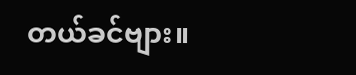တယ်ခင်ဗျား။